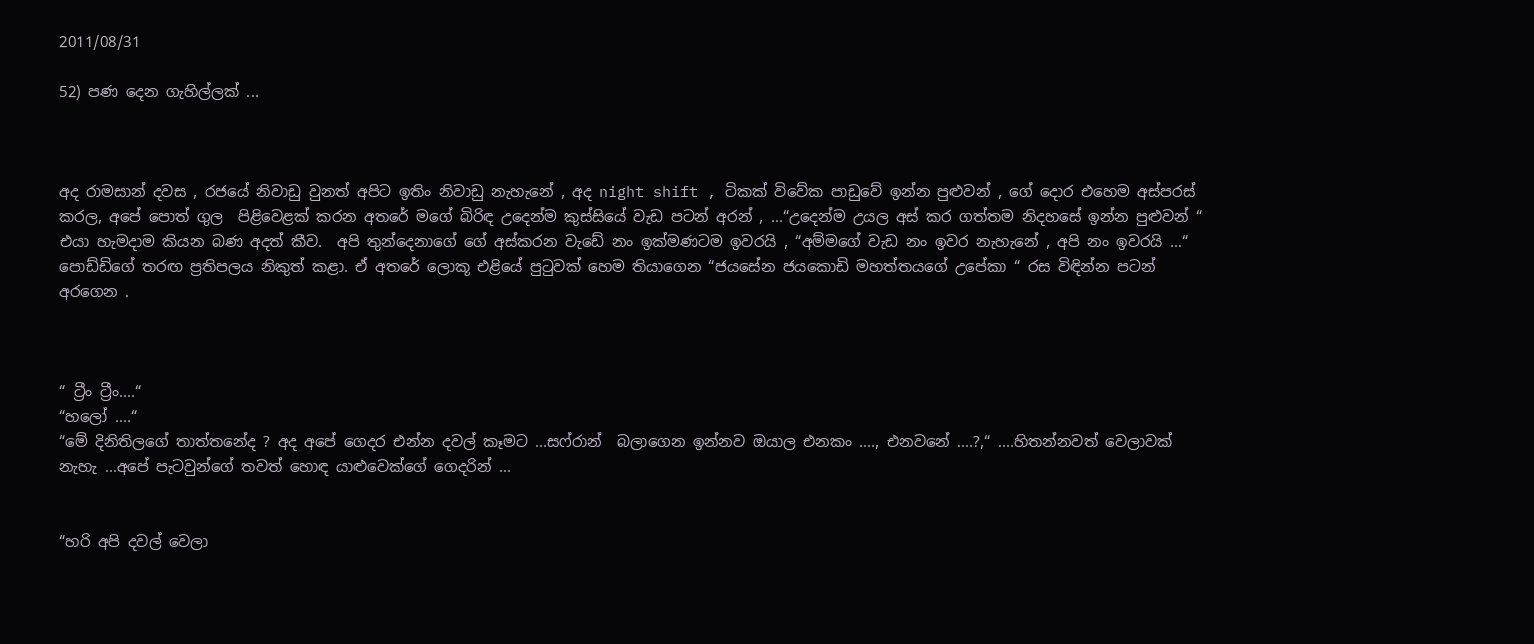2011/08/31

52) පණ දෙන ගැහිල්ලක් ...



අද රාමසාන් දවස , රජයේ නිවාඩු වුනත් අපිට ඉතිං නිවාඩු නැහැනේ , අද night shift , ටිකක් විවේක පාඩුවේ ඉන්න පුළුවන් , ගේ දොර එහෙම අස්පරස් කරල, අපේ පොත් ගුල  පිළිවෙළක් කරන අතරේ මගේ බිරිඳ උදෙන්ම කුස්සියේ වැඩ පටන් අරන් , ...“උදෙන්ම උයල අස් කර ගත්තම නිදහසේ ඉන්න පුළුවන් “ එයා හැමදාම කියන බණ අදත් කීව.  අපි තුන්දෙනාගේ ගේ අස්කරන වැඩේ නං ඉක්මණටම ඉවරයි , “අම්මගේ වැඩ නං ඉවර නැහැනේ , අපි නං ඉවරයි ...“ පොඩ්ඩිගේ තරඟ ප්‍රතිපලය නිකුත් කළා. ඒ අතරේ ලොකූ එළියේ පුටුවක් හෙම තියාගෙන “ජයසේන ජයකොඩි මහත්තයගේ උපේකා “ රස විඳින්න පටන් අරගෙන .



“ ට්‍රීං ට්‍රීං....“
“හලෝ ....“
“මේ දිනිතිලගේ තාත්තනේද ? අද අපේ ගෙදර එන්න දවල් කෑමට ...සෆ්රාන්  බලාගෙන ඉන්නව ඔයාල එනකං ...., එනවනේ ....?,“ ....හිතන්නවත් වෙලාවක් නැහැ ...අපේ පැටවුන්ගේ තවත් හොඳ යාළුවෙක්ගේ ගෙදරින් ...


“හරි අපි දවල් වෙලා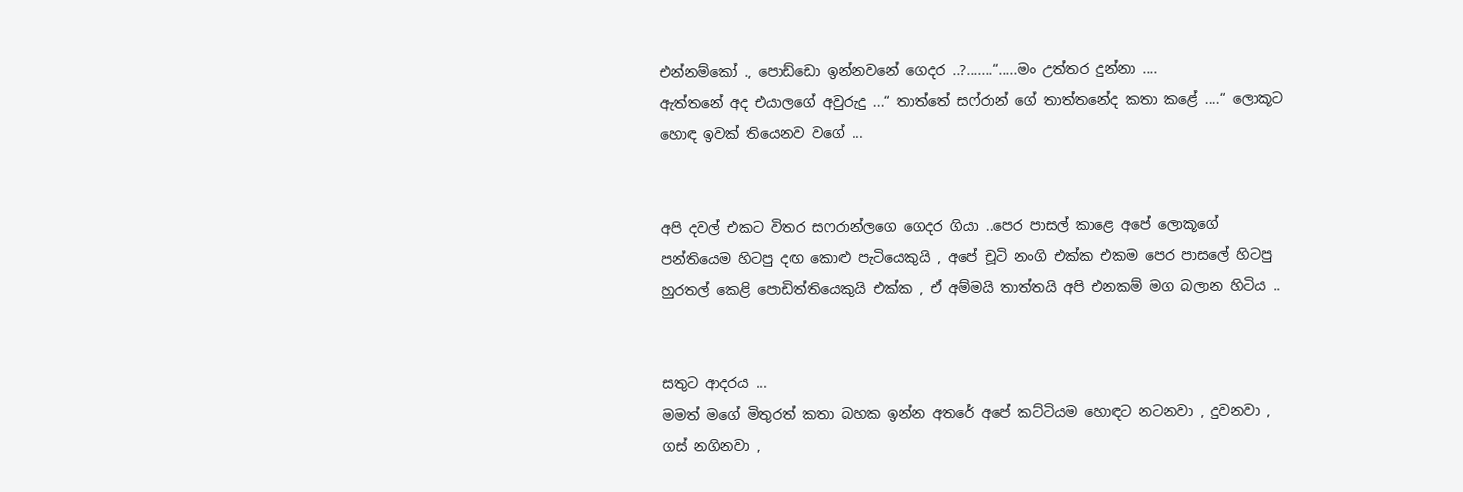එන්නම්කෝ ., පොඩ්ඩො ඉන්නවනේ ගෙදර ..?.......“.....මං උත්තර දුන්නා ....
ඇත්තනේ අද එයාලගේ අවුරුදු ...“ තාත්තේ සෆ්රාන් ගේ තාත්තනේද කතා කළේ ....“ ලොකූට හොඳ ඉවක් තියෙනව වගේ ...


අපි දවල් එකට විතර සෆරාන්ලගෙ ගෙදර ගියා ..පෙර පාසල් කාළෙ අපේ ලොකූගේ පන්තියෙම හිටපු දඟ කොළු පැටියෙකුයි , අපේ චූටි නංගි එක්ක එකම පෙර පාසලේ හිටපු හුරතල් කෙළි පොඩිත්තියෙකුයි එක්ක , ඒ අම්මයි තාත්තයි අපි එනකම් මග බලාන හිටිය ..


සතුට ආදරය ...
මමත් මගේ මිතුරත් කතා බහක ඉන්න අතරේ අපේ කට්ටියම හොඳට නටනවා , දුවනවා , ගස් නගිනවා ,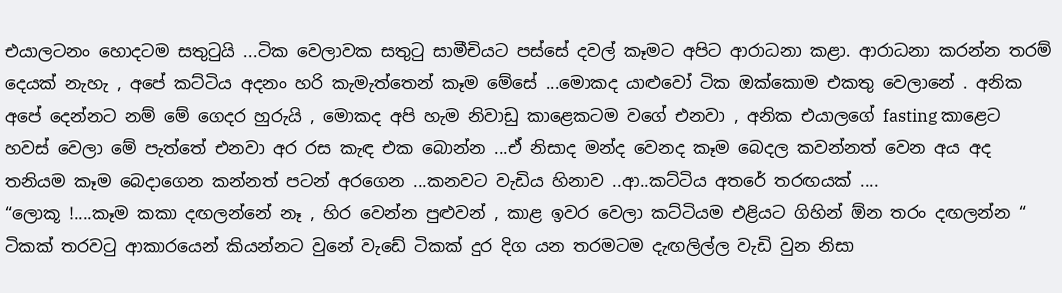එයාලටනං හොදටම සතුටුයි ...ටික වෙලාවක සතුටු සාමීචියට පස්සේ දවල් කෑමට අපිට ආරාධනා කළා. ආරාධනා කරන්න තරම් දෙයක් නැහැ , අපේ කට්ටිය අදනං හරි කැමැත්තෙන් කෑම මේසේ ...මොකද යාළුවෝ ටික ඔක්කොම එකතු වෙලානේ . අනික අපේ දෙන්නට නම් මේ ගෙදර හුරුයි , මොකද අපි හැම නිවාඩු කාළෙකටම වගේ එනවා , අනික එයාලගේ fasting කාළෙට හවස් වෙලා මේ පැත්තේ එනවා අර රස කැඳ එක බොන්න ...ඒ නිසාද මන්ද වෙනද කෑම බෙදල කවන්නත් වෙන අය අද තනියම කෑම බෙදාගෙන කන්නත් පටන් අරගෙන ...කනවට වැඩිය හිනාව ..ආ..කට්ටිය අතරේ තරඟයක් ....
“ලොකූ !....කෑම කකා දඟලන්නේ නෑ , හිර වෙන්න පුළුවන් , කාළ ඉවර වෙලා කට්ටියම එළියට ගිහින් ඕන තරං දඟලන්න “ ටිකක් තරවටු ආකාරයෙන් කියන්නට වුනේ වැඩේ ටිකක් දුර දිග යන තරමටම දැඟලිල්ල වැඩි වුන නිසා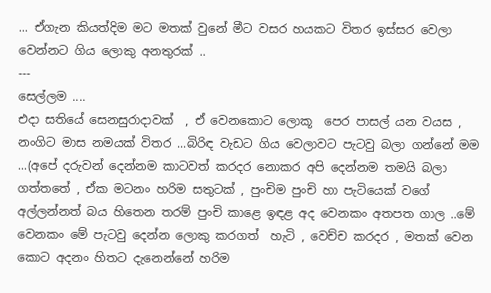... ඒගැන කියත්දිම මට මතක් වුනේ මීට වසර හයකට විතර ඉස්සර වෙලා වෙන්නට ගිය ලොකු අනතුරක් ..
---
සෙල්ලම ....
එදා සතියේ සෙනසුරාදාවක්  , ඒ වෙනකොට ලොකූ  පෙර පාසල් යන වයස , නංගිට මාස නමයක් විතර ...බිරිඳ වැඩට ගිය වෙලාවට පැටවු බලා ගන්නේ මම ...(අපේ දරුවන් දෙන්නම කාටවත් කරදර නොකර අපි දෙන්නම තමයි බලා ගත්තතේ , ඒක මටනං හරිම සතුටක් , පුංචිම පුංචි හා පැටියෙක් වගේ අල්ලන්නත් බය හිතෙන තරම් පුංචි කාළෙ ඉඳළ අද වෙනකං අතපත ගාල ..මේ වෙනකං මේ පැටවු දෙන්න ලොකු කරගත්  හැටි , වෙච්ච කරදර , මතක් වෙන කොට අදනං හිතට දැනෙන්නේ හරිම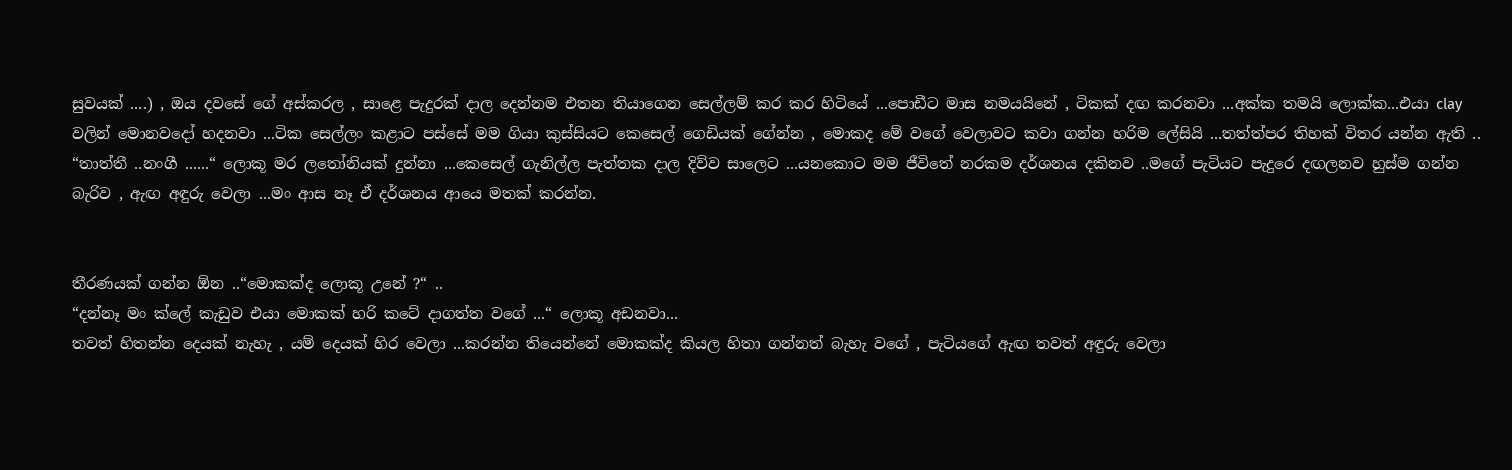සුවයක් ....) , ඔය දවසේ ගේ අස්කරල , සාළෙ පැදුරක් දාල දෙන්නම එතන තියාගෙන සෙල්ලම් කර කර හිටියේ ...පොඩීට මාස නමයයිනේ , ටිකක් දඟ කරනවා ...අක්ක තමයි ලොක්ක...එයා clay වලින් මොනවදෝ හදනවා ...ටික සෙල්ලං කළාට පස්සේ මම ගියා කුස්සියට කෙසෙල් ගෙඩියක් ගේන්න , මොකද මේ වගේ වෙලාවට කවා ගන්න හරිම ලේසියි ...තත්ත්පර තිහක් විතර යන්න ඇති ..
“තාත්තී ..නංගී ......“ ලොකූ මර ලතෝනියක් දුන්නා ...කෙසෙල් ගැනිල්ල පැත්තක දාල දිව්ව සාලෙට ...යනකොට මම ජීවිතේ නරකම දර්ශනය දකිනව ..මගේ පැටියට පැදුරෙ දඟලනව හුස්ම ගන්න බැරිව , ඇඟ අඳුරු වෙලා ...මං ආස නෑ ඒ දර්ශනය ආයෙ මතක් කරන්න.


තීරණයක් ගන්න ඕන ..“මොකක්ද ලොකූ උනේ ?“ ..
“දන්නෑ මං ක්ලේ කැඩුව එයා මොකක් හරි කටේ දාගත්ත වගේ ...“ ලොකූ අඩනවා...
තවත් හිතන්න දෙයක් නැහැ , යම් දෙයක් හිර වෙලා ...කරන්න තියෙන්නේ මොකක්ද කියල හිතා ගන්නත් බැහැ වගේ , පැටියගේ ඇඟ තවත් අඳුරු වෙලා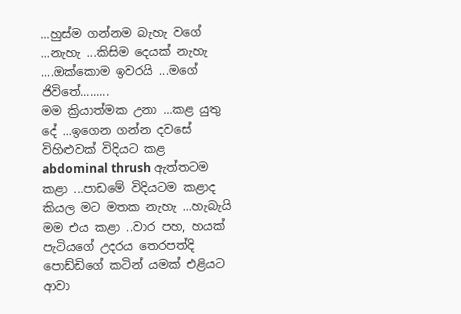...හුස්ම ගන්නම බැහැ වගේ ...නැහැ ...කිසිම දෙයක් නැහැ ....ඔක්කොම ඉවරයි ...මගේ ජිවිතේ.........
මම ක්‍රියාත්මක උනා ...කළ යුතු දේ ...ඉගෙන ගන්න දවසේ විහිළුවක් විදියට කළ abdominal thrush ඇත්තටම කළා ...පාඩමේ විදියටම කළාද කියල මට මතක නැහැ ...හැබැයි මම එය කළා ..වාර පහ, හයක් පැටියගේ උදරය තෙරපත්දි පොඩ්ඩිගේ කටින් යමක් එළියට ආවා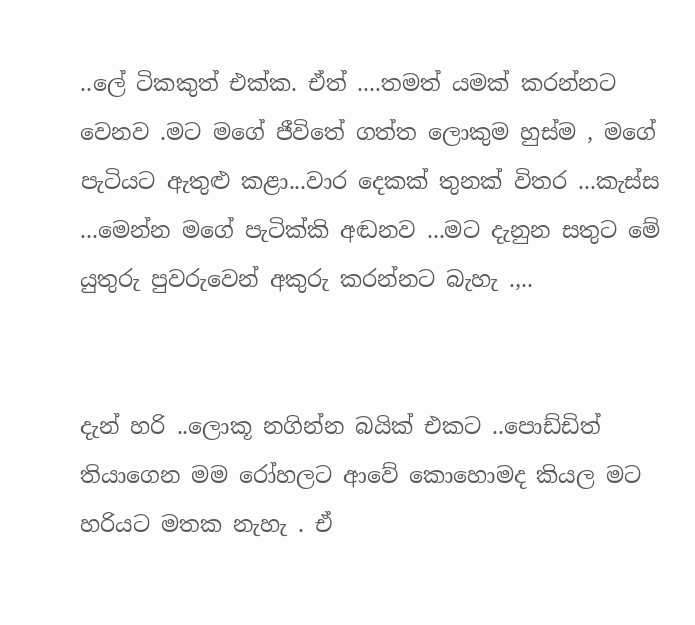..ලේ ටිකකුත් එක්ක. ඒත් ....තමත් යමක් කරන්නට වෙනව .මට මගේ ජීවිතේ ගත්ත ලොකුම හුස්ම , මගේ පැටියට ඇතුළු කළා...වාර දෙකක් තුනක් විතර ...කැස්ස ...මෙන්න මගේ පැටික්කි අඬනව ...මට දැනුන සතුට මේ යුතුරු පුවරුවෙන් අකුරු කරන්නට බැහැ .,..


දැන් හරි ..ලොකූ නගින්න බයික් එකට ..පොඩ්ඩිත් තියාගෙන මම රෝහලට ආවේ කොහොමද කියල මට හරියට මතක නැහැ . ඒ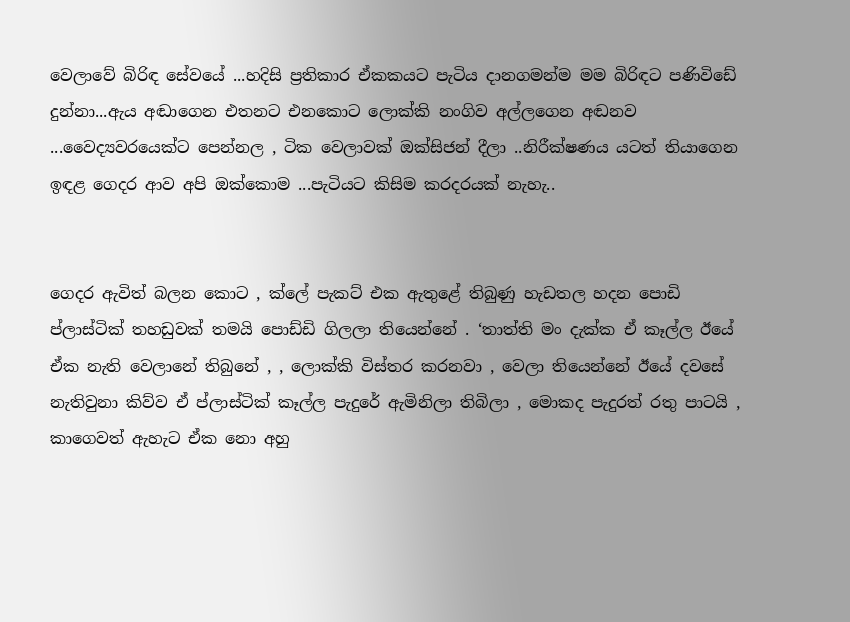වෙලාවේ බිරිඳ සේවයේ ...හදිසි ප්‍රතිකාර ඒකකයට පැටිය දානගමන්ම මම බිරිඳට පණිවිඩේ දුන්නා...ඇය අඬාගෙන එතනට එනකොට ලොක්කි නංගිව අල්ලගෙන අඬනව ...වෛද්‍යවරයෙක්ට පෙන්නල , ටික වෙලාවක් ඔක්සිජන් දීලා ..නිරීක්ෂණය යටත් තියාගෙන ඉඳළ ගෙදර ආව අපි ඔක්කොම ...පැටියට කිසිම කරදරයක් නැහැ..


ගෙදර ඇවිත් බලන කොට , ක්ලේ පැකට් එක ඇතුළේ තිබුණු හැඩතල හදන පොඩි ප්ලාස්ටික් තහඩුවක් තමයි පොඩ්ඩි ගිලලා තියෙන්නේ . ‘තාත්ති මං දැක්ක ඒ කෑල්ල ඊයේ ඒක නැති වෙලානේ තිබුනේ , , ලොක්කි විස්තර කරනවා , වෙලා තියෙන්නේ ඊයේ දවසේ නැතිවුනා කිව්ව ඒ ප්ලාස්ටික් කෑල්ල පැදුරේ ඇමිනිලා තිබිලා , මොකද පැදුරත් රතු පාටයි , කාගෙවත් ඇහැට ඒක නො අහු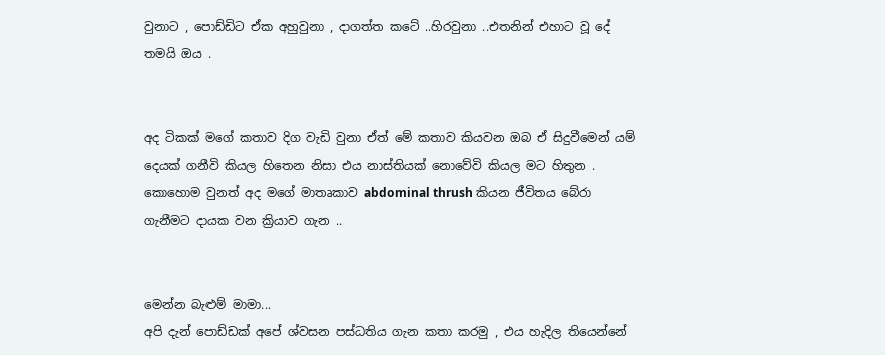වුනාට , පොඩ්ඩිට ඒක අහුවුනා , දාගත්ත කටේ ..හිරවුනා ..එතනින් එහාට වූ දේ තමයි ඔය .


අද ටිකක් මගේ කතාව දිග වැඩි වුනා ඒත් මේ කතාව කියවන ඔබ ඒ සිදුවීමෙන් යම් දෙයක් ගනීවි කියල හිතෙන නිසා එය නාස්තියක් නොවේවි කියල මට හිතුන . කොහොම වුනත් අද මගේ මාතෘකාව abdominal thrush කියන ජීවිතය බේරා ගැනීමට දායක වන ක්‍රියාව ගැන ..


මෙන්න බැළුම් මාමා...
අපි දැන් පොඩ්ඩක් අපේ ශ්වසන පස්ධතිය ගැන කතා කරමු , එය හැදිල තියෙන්නේ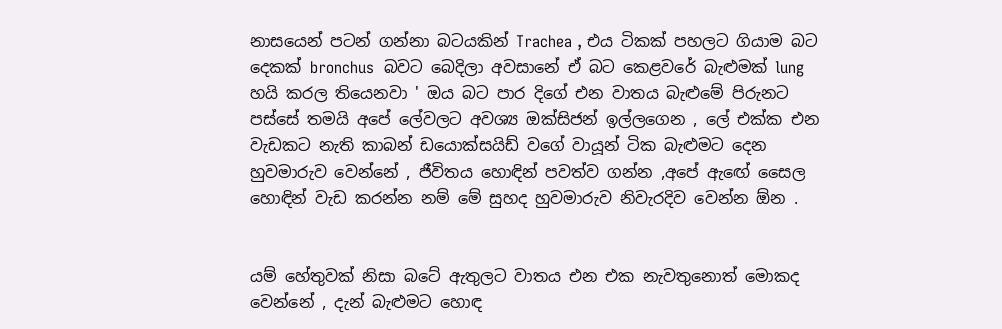නාසයෙන් පටන් ගන්නා බටයකින් Trachea , එය ටිකක් පහලට ගියාම බට දෙකක් bronchus  බවට බෙදිලා අවසානේ ඒ බට කෙළවරේ බැළුමක් lung හයි කරල තියෙනවා ' ඔය බට පාර දිගේ එන වාතය බැළුමේ පිරුනට පස්සේ තමයි අපේ ලේවලට අවශ්‍ය ඔක්සිජන් ඉල්ලගෙන , ලේ එක්ක එන වැඩකට නැති කාබන් ඩයොක්සයිඩ් වගේ වායූන් ටික බැළුමට දෙන හුවමාරුව වෙන්නේ , ජීවිතය හොඳින් පවත්ව ගන්න ,අපේ ඇඟේ සෛල හොඳින් වැඩ කරන්න නම් මේ සුහද හුවමාරුව නිවැරදිව වෙන්න ඕන .


යම් හේතුවක් නිසා බටේ ඇතුලට වාතය එන එක නැවතුනොත් මොකද වෙන්නේ , දැන් බැළුමට හොඳ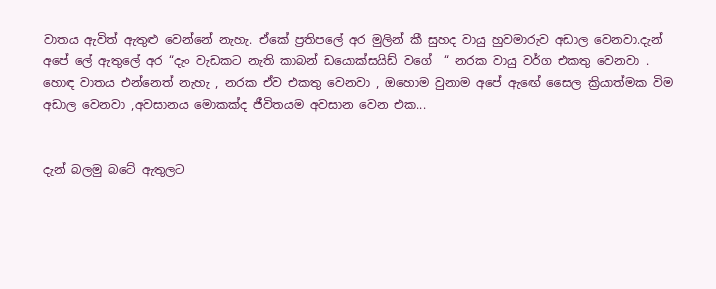වාතය ඇවිත් ඇතුළු වෙන්නේ නැහැ. ඒකේ ප්‍රතිපලේ අර මුලින් කී සුහද වායු හුවමාරුව අඩාල වෙනවා.දැන් අපේ ලේ ඇතුලේ අර “දැං වැඩකට නැති කාබන් ඩයොක්සයිඩ් වගේ  “ නරක වායු වර්ග එකතු වෙනවා . හොඳ වාතය එන්නෙත් නැහැ , නරක ඒව එකතු වෙනවා , ඔහොම වුනාම අපේ ඇඟේ සෛල ක්‍රියාත්මක විම අඩාල වෙනවා ,අවසානය මොකක්ද ජීවිතයම අවසාන වෙන එක...


දැන් බලමු බටේ ඇතුලට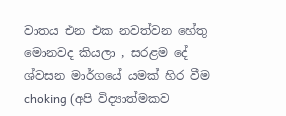වාතය එන එක නවත්වන හේතු මොනවද කියලා , සරළම දේ ශ්වසන මාර්ගයේ යමක් හිර වීම choking (අපි විද්‍යාත්මකව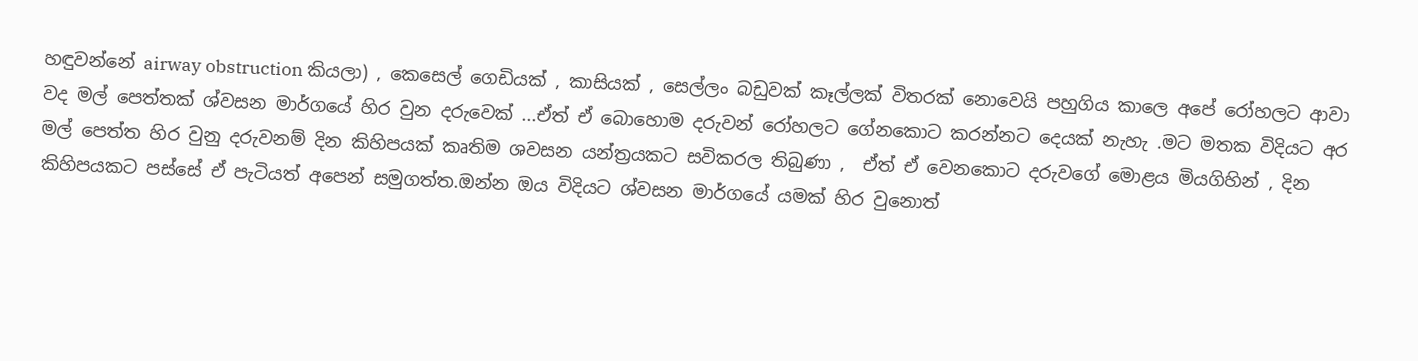හඳුවන්නේ airway obstruction කියලා) , කෙසෙල් ගෙඩියක් , කාසියක් , සෙල්ලං බඩුවක් කෑල්ලක් විතරක් නොවෙයි පහුගිය කාලෙ අපේ රෝහලට ආවා වද මල් පෙත්තක් ශ්වසන මාර්ගයේ හිර වුන දරුවෙක් ...ඒත් ඒ බොහොම දරුවන් රෝහලට ගේනකොට කරන්නට දෙයක් නැහැ .මට මතක විදියට අර මල් පෙත්ත හිර වුනු දරුවනම් දින කිහිපයක් කෘතිම ශවසන යන්ත්‍රයකට සවිකරල තිබුණා ,  ඒත් ඒ වෙනකොට දරුවගේ මොළය මියගිහින් , දින කිහිපයකට පස්සේ ඒ පැටියත් අපෙන් සමුගත්ත.ඔන්න ඔය විදියට ශ්වසන මාර්ගයේ යමක් හිර වුනොත්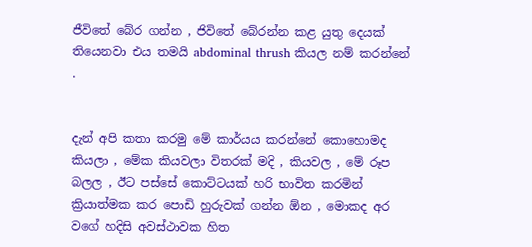ජීවිතේ බේර ගන්න , ජිවිතේ බේරන්න කළ යුතු දෙයක් තියෙනවා එය තමයි abdominal thrush කියල නම් කරන්නේ .


දැන් අපි කතා කරමු මේ කාර්යය කරන්නේ කොහොමද කියලා , මේක කියවලා විතරක් මදි , කියවල , මේ රූප බලල , ඊට පස්සේ කොට්ටයක් හරි භාවිත කරමින් ක්‍රියාත්මක කර පොඩි හුරුවක් ගන්න ඕන , මොකද අර වගේ හදිසි අවස්ථාවක හිත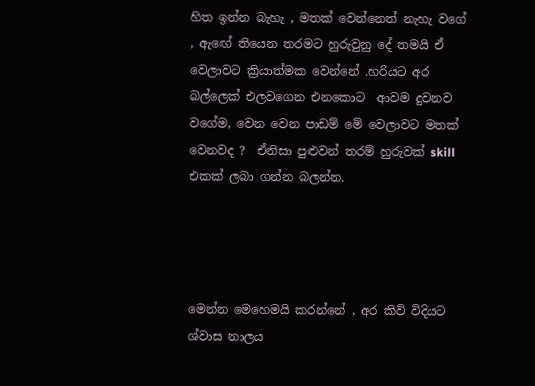හිත ඉන්න බැහැ , මතක් වෙන්නෙත් නැහැ වගේ
, ඇඟේ තියෙන තරමට හුරුවුනු දේ තමයි ඒ වෙලාවට ක්‍රියාත්මක වෙන්නේ .හරියට අර බල්ලෙක් එලවගෙන එනකොට  ආවම දුවනව වගේම, වෙන වෙන පාඩම් මේ වෙලාවට මතක් වෙනවද ?  ඒනිසා පුළුවන් තරම් හුරුවක් skill එකක් ලබා ගන්න බලන්න.




මෙන්න මෙහෙමයි කරන්නේ , අර කිව් විදියට ශ්වාස නාලය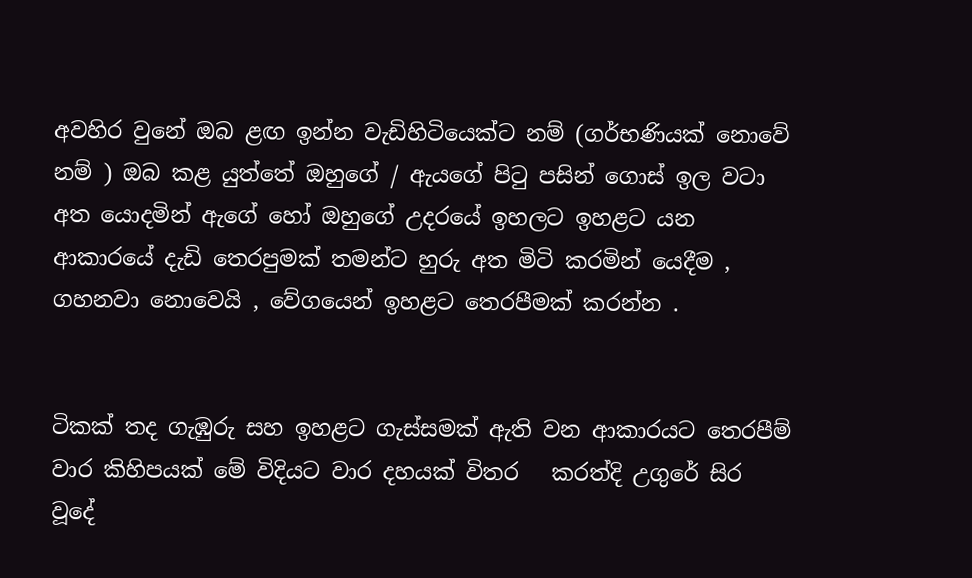අවහිර වුනේ ඔබ ළඟ ඉන්න වැඩිහිටියෙක්ට නම් (ගර්භණියක් නොවේ නම් ) ඔබ කළ යුත්තේ ඔහුගේ / ඇයගේ පිටු පසින් ගොස් ඉල වටා අත යොදමින් ඇගේ හෝ ඔහුගේ උදරයේ ඉහලට ඉහළට යන ආකාරයේ දැඩි තෙරපුමක් තමන්ට හුරු අත මිටි කරමින් යෙදීම , ගහනවා නොවෙයි , වේගයෙන් ඉහළට තෙරපීමක් කරන්න .


ටිකක් තද ගැඹුරු සහ ඉහළට ගැස්සමක් ඇති වන ආකාරයට තෙරපීම් වාර කිහිපයක් මේ විදියට වාර දහයක් විතර   කරත්දි උගුරේ සිර වූදේ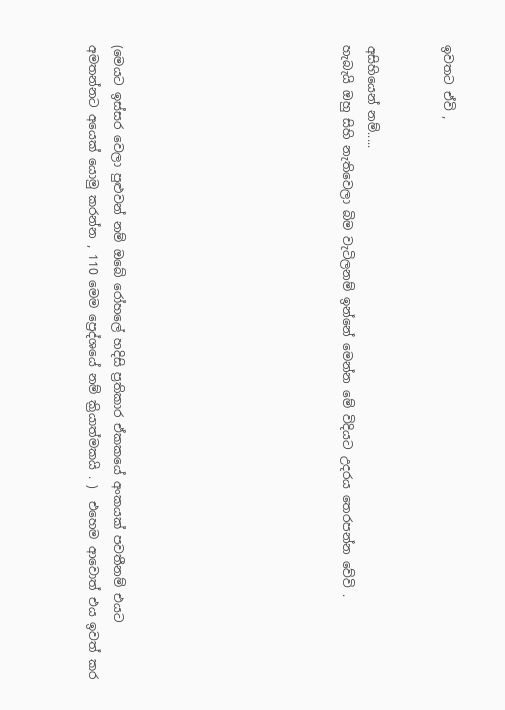ඉවතට ඒවි ,


අසිහියෙන් නම්.....
හැබැයි ඔහු සිහි නැතිවෙලා බිම වැටිලනම් ඉන්නේ මෙන්න මේ විදියට උදරය තෙරපන්න වේවි .








(මෙයට ඉස්සර වෙලා පුළුවන් නම් ඔබේ රෝහලේ හදිසි ප්‍රතිකාර ඒකකයේ අංකයක් පවතීනම් එයට අමතන්නට අයෙක් යොමු කරන්න , 110 මෙම ප්‍රෙද්ශයේ නම් ක්‍රියාත්මකයි . )  එහෙම ආවොත් එය ඉවත් කර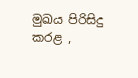මුඛය පිරිසිදු කරළ ,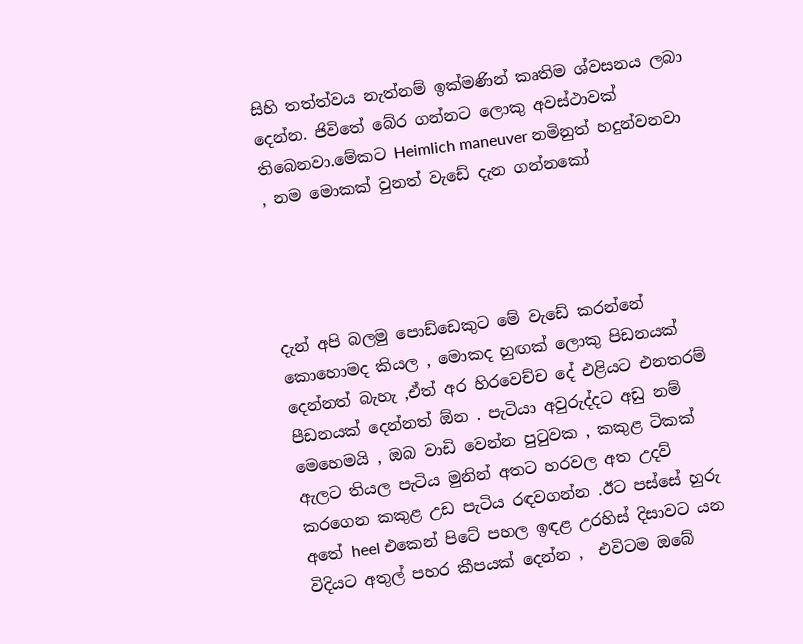සිහි තත්ත්වය නැත්නම් ඉක්මණින් කෘතිම ශ්වසනය ලබා දෙන්න. ජිවිතේ බේර ගන්නට ලොකු අවස්ථාවක් තිබෙනවා.මේකට Heimlich maneuver නමිනුත් හදුන්වනවා , නම මොකක් වුනත් වැඩේ දැන ගන්නකෝ




දැන් අපි බලමු පොඩ්ඩෙකුට මේ වැඩේ කරන්නේ කොහොමද කියල , මොකද හුඟක් ලොකු පිඩනයක් දෙන්නත් බැහැ ,ඒත් අර හිරවෙච්ච දේ එළියට එනතරම් පීඩනයක් දෙන්නත් ඕන . පැටියා අවුරුද්දට අඩු නම් මෙහෙමයි , ඔබ වාඩි වෙන්න පුටුවක , කකුළ ටිකක් ඇලට තියල පැටිය මුනින් අතට හරවල අත උදව් කරගෙන කකුළ උඩ පැටිය රඳවගන්න .ඊට පස්සේ හුරු අතේ heel එකෙන් පිටේ පහල ඉඳළ උරහිස් දිසාවට යන විදියට අතුල් පහර කීපයක් දෙන්න ,  එවිටම ඔබේ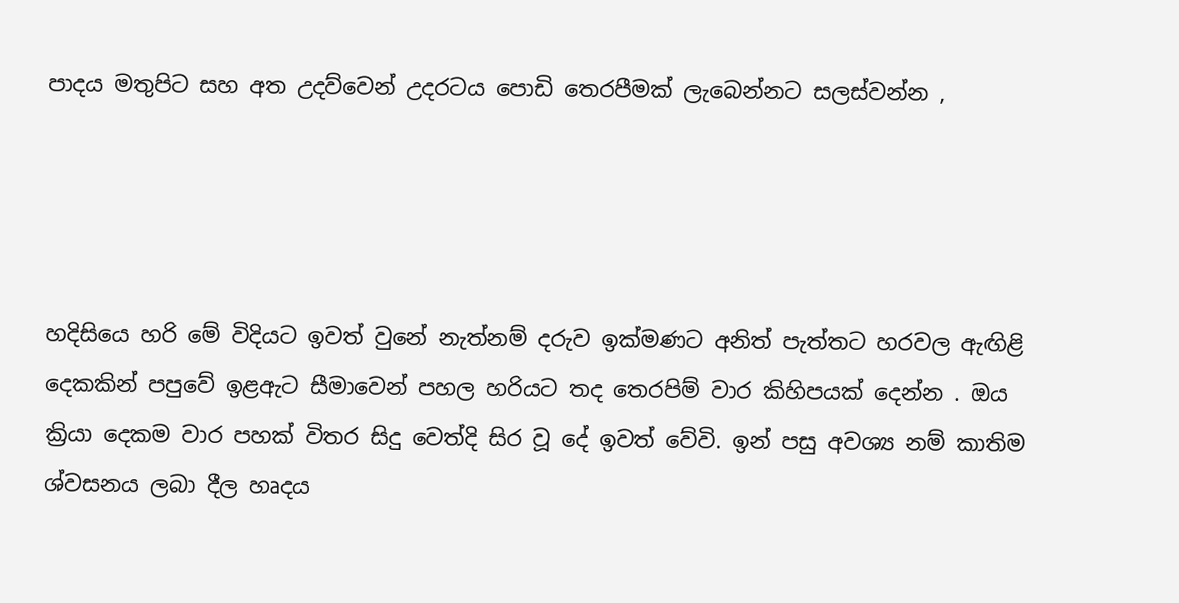පාදය මතුපිට සහ අත උදව්වෙන් උදරටය පොඩි තෙරපීමක් ලැබෙන්නට සලස්වන්න ,




හදිසියෙ හරි මේ විදියට ඉවත් වුනේ නැත්නම් දරුව ඉක්මණට අනිත් පැත්තට හරවල ඇඟිළි දෙකකින් පපුවේ ඉළඇට සීමාවෙන් පහල හරියට තද තෙරපිම් වාර කිහිපයක් දෙන්න . ඔය ක්‍රියා දෙකම වාර පහක් විතර සිදු වෙත්දි සිර වූ දේ ඉවත් වේවි. ඉන් පසු අවශ්‍ය නම් කාතිම ශ්වසනය ලබා දීල හෘදය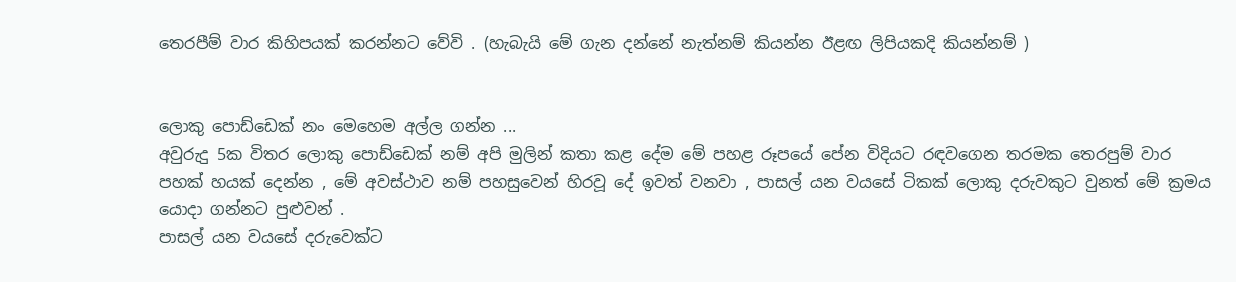තෙරපීම් වාර කිහිපයක් කරන්නට වේවි . (හැබැයි මේ ගැන දන්නේ නැත්නම් කියන්න ඊළඟ ලිපියකදි කියන්නම් )


ලොකු පොඩ්ඩෙක් නං මෙහෙම අල්ල ගන්න ...
අවුරුදු 5ක විතර ලොකු පොඩ්ඩෙක් නම් අපි මුලින් කතා කළ දේම මේ පහළ රූපයේ පේන විදියට රඳවගෙන තරමක තෙරපුම් වාර පහක් හයක් දෙන්න , මේ අවස්ථාව නම් පහසුවෙන් හිරවූ දේ ඉවත් වනවා , පාසල් යන වයසේ ටිකක් ලොකු දරුවකුට වුනත් මේ ක්‍රමය යොදා ගන්නට පුළුවන් .
පාසල් යන වයසේ දරුවෙක්ට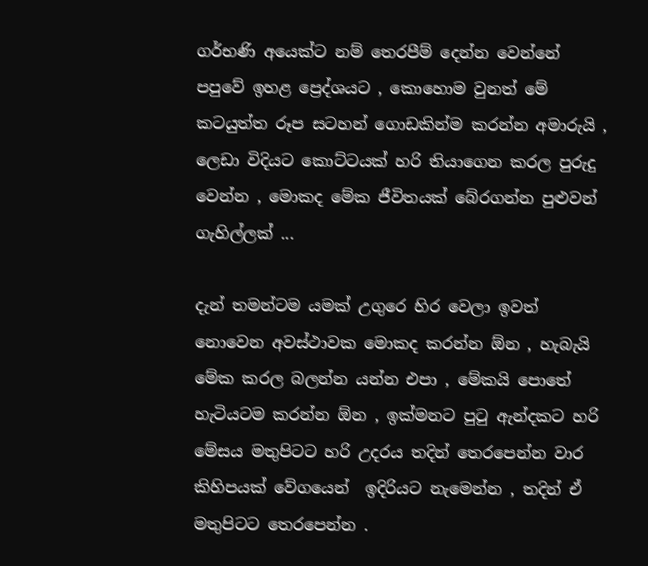ගර්භණි අයෙක්ට නම් තෙරපීම් දෙන්න වෙන්නේ පපුවේ ඉහළ ප්‍රෙද්ශයට , කොහොම වුනත් මේ කටයුත්ත රූප සටහන් ගොඩකින්ම කරන්න අමාරුයි , ලෙඩා විදියට කොට්ටයක් හරි තියාගෙන කරල පුරුදු වෙන්න , මොකද මේක ජීවිතයක් බේරගන්න පුළුවන් ගැහිල්ලක් ...

දැන් තමන්ටම යමක් උගුරෙ හිර වෙලා ඉවත් නොවෙන අවස්ථාවක මොකද කරන්න ඕන , හැබැයි මේක කරල බලන්න යන්න එපා , මේකයි පොතේ හැටියටම කරන්න ඕන , ඉක්මනට පුටු ඇන්දකට හරි මේසය මතුපිටට හරි උදරය තදින් තෙරපෙන්න වාර කිහිපයක් වේගයෙන්  ඉදිරියට නැමෙන්න , තදින් ඒ මතුපිටට තෙරපෙන්න .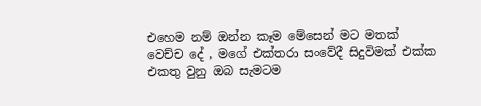එහෙම නම් ඔන්න කෑම මේසෙන් මට මතක් වෙච්ච දේ , මගේ එක්තරා සංවේදී සිදුවිමක් එක්ක එකතු වුනු ඔබ සැමටම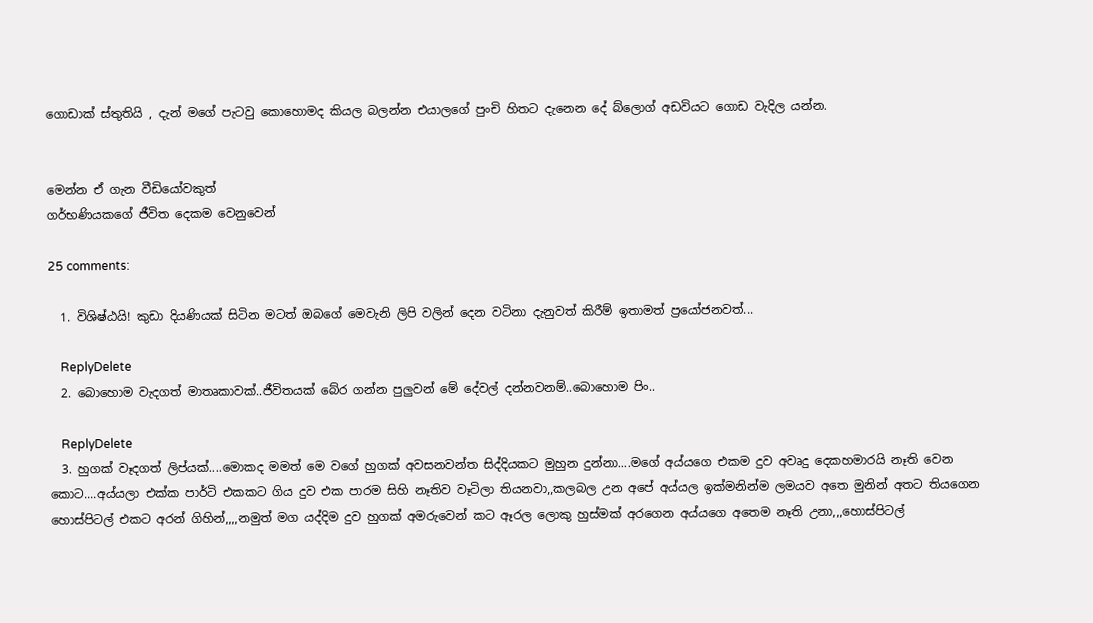ගොඩාක් ස්තුතියි , දැන් මගේ පැටවු කොහොමද කියල බලන්න එයාලගේ පුංචි හිතට දැනෙන දේ බ්ලොග් අඩවියට ගොඩ වැදිල යන්න.


මෙන්න ඒ ගැන වීඩියෝවකුත්
ගර්භණියකගේ ජීවිත දෙකම වෙනුවෙන්

25 comments:

  1. විශිෂ්ඨයි! කුඩා දියණියක් සිටින මටත් ඔබගේ මෙවැනි ලිපි වලින් දෙන වටිනා දැනුවත් කිරීම් ඉතාමත් ප්‍රයෝජනවත්...

    ReplyDelete
  2. බොහොම වැදගත් මාතෘකාවක්..ජීවිතයක් බේර ගන්න පුලුවන් මේ දේවල් දන්නවනම්..බොහොම පිං..

    ReplyDelete
  3. හුගක් වෑදගත් ලිප්යක්....මොකද මමත් මෙ වගේ හුගක් අවසනවන්ත සිද්දියකට මුහුන දුන්නා....මගේ අය්යගෙ එකම දුව අවෘදු දෙකහමාරයි නෑති වෙන කොට....අය්යලා එක්ක පාර්ටි එකකට ගිය දුව එක පාරම සිහි නෑතිව වෑටිලා තියනවා,,කලබල උන අපේ අය්යල ඉක්මනින්ම ලමයව අතෙ මුනින් අතට තියගෙන හොස්පිටල් එකට අරන් ගිහින්,,,,නමුත් මග යද්දිම දුව හුගක් අමරුවෙන් කට ඈරල ලොකු හුස්මක් අරගෙන අය්යගෙ අතෙම නෑති උනා,,,හොස්පිටල්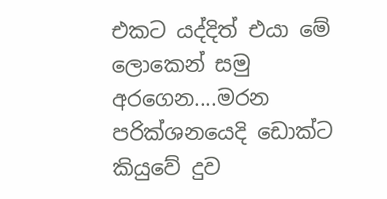එකට යද්දිත් එයා මේ ලොකෙන් සමු අරගෙන....මරන පරික්ශනයෙදි ඩොක්ට කියුවේ දුව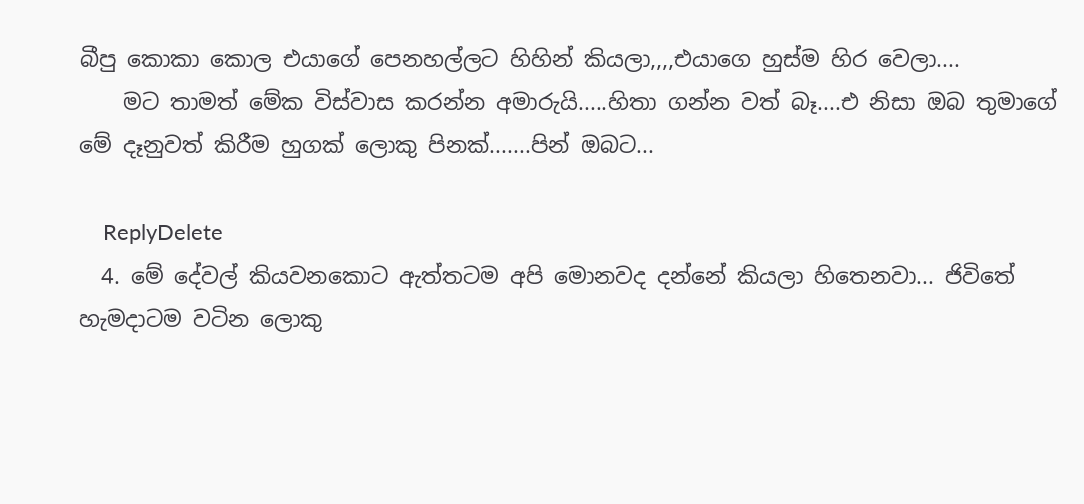බීපු කොකා කොල එයාගේ පෙනහල්ලට හිහින් කියලා,,,,එයාගෙ හුස්ම හිර වෙලා....
    මට තාමත් මේක විස්වාස කරන්න අමාරුයි.....හිතා ගන්න වත් බෑ....එ නිසා ඔබ තුමාගේ මේ දෑනුවත් කිරීම හුගක් ලොකු පිනක්.......පින් ඔබට...

    ReplyDelete
  4. මේ දේවල් කියවනකොට ඇත්තටම අපි මොනවද දන්නේ කියලා හිතෙනවා... ජිවිතේ හැමදාටම වටින ලොකු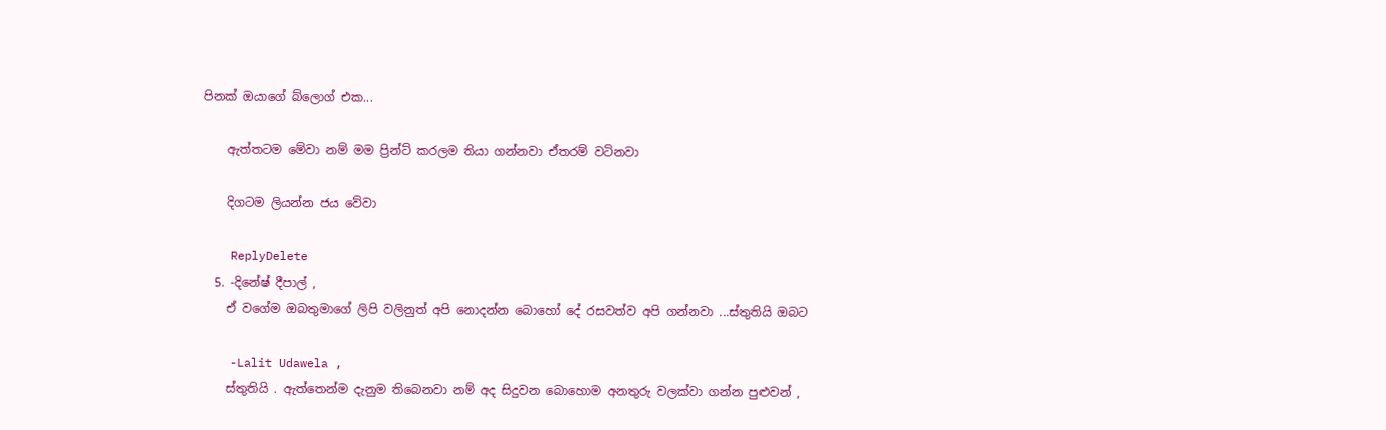පිනක් ඔයාගේ බ්ලොග් එක...

    ඇත්තටම මේවා නම් මම ප්‍රින්ට් කරලම තියා ගන්නවා ඒතරම් වටිනවා

    දිගටම ලියන්න ජය වේවා

    ReplyDelete
  5. -දිනේෂ් දීපාල් ,
    ඒ වගේම ඔබතුමාගේ ලිපි වලිනුත් අපි නොදන්න බොහෝ දේ රසවත්ව අපි ගන්නවා ...ස්තුතියි ඔබට

    -Lalit Udawela ,
    ස්තුතියි . ඇත්තෙන්ම දැනුම තිබෙනවා නම් අද සිදුවන බොහොම අනතුරු වලක්වා ගන්න පුළුවන් ,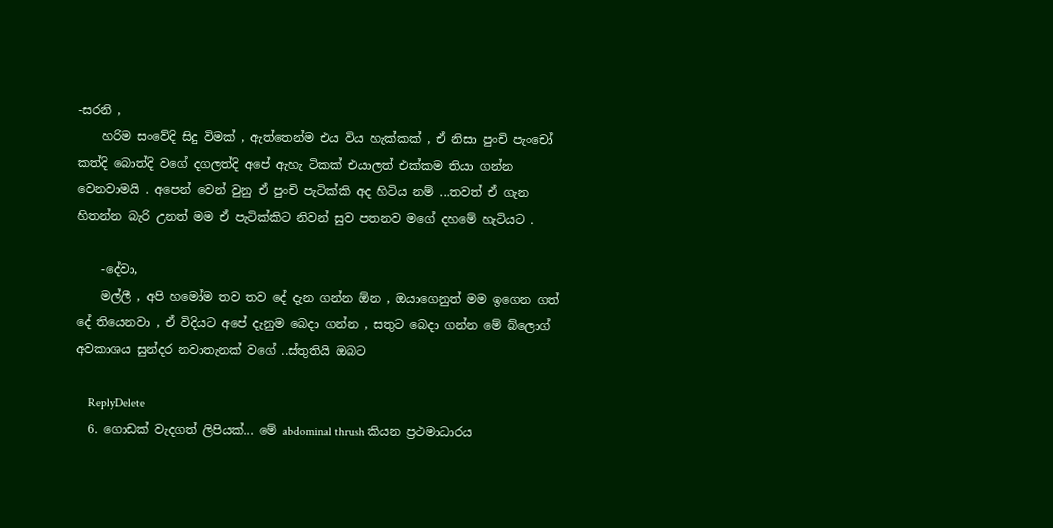-සරනි ,
    හරිම සංවේදි සිදු විමක් , ඇත්තෙන්ම එය විය හැක්කක් , ඒ නිසා පුංචි පැංචෝ කත්දි බොත්දි වගේ දගලත්දි අපේ ඇහැ ටිකක් එයාලත් එක්කම තියා ගන්න වෙනවාමයි . අපෙන් වෙන් වුනු ඒ පුංචි පැටික්කි අද හිටිය නම් ...තවත් ඒ ගැන හිතන්න බැරි උනත් මම ඒ පැටික්කිට නිවන් සුව පතනව මගේ දහමේ හැටියට .

    -දේවා,
    මල්ලී , අපි හමෝම තව තව දේ දැන ගන්න ඕන , ඔයාගෙනුත් මම ඉගෙන ගත් දේ තියෙනවා , ඒ විදියට අපේ දැනුම බෙදා ගන්න , සතුට බෙදා ගන්න මේ බ්ලොග් අවකාශය සුන්දර නවාතැනක් වගේ ..ස්තුතියි ඔබට

    ReplyDelete
  6. ගොඩක් වැදගත් ලිපියක්... මේ abdominal thrush කියන ප්‍රථමාධාරය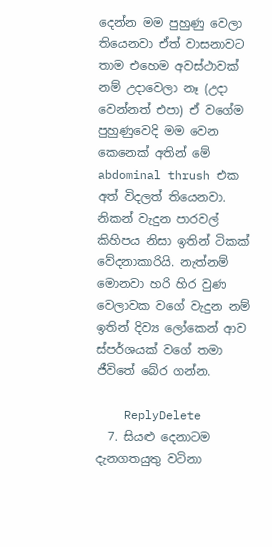දෙන්න මම පුහුණු වෙලා තියෙනවා ඒත් වාසනාවට තාම එහෙම අවස්ථාවක් නම් උදාවෙලා නෑ (උදා වෙන්නත් එපා) ඒ වගේම පුහුණුවෙදි මම වෙන කෙනෙක් අතින් මේ abdominal thrush එක අත් විදලත් තියෙනවා. නිකන් වැදුන පාරවල් කිහිපය නිසා ඉතින් ටිකක් වේදනාකාරියි. නැත්නම් මොනවා හරි හිර වුණ වෙලාවක වගේ වැදුන නම් ඉතින් දිව්‍ය ලෝකෙන් ආව ස්පර්ශයක් වගේ තමා ජීවිතේ බේර ගන්න.

    ReplyDelete
  7. සියළු දෙනාටම දැනගතයුතු වටිනා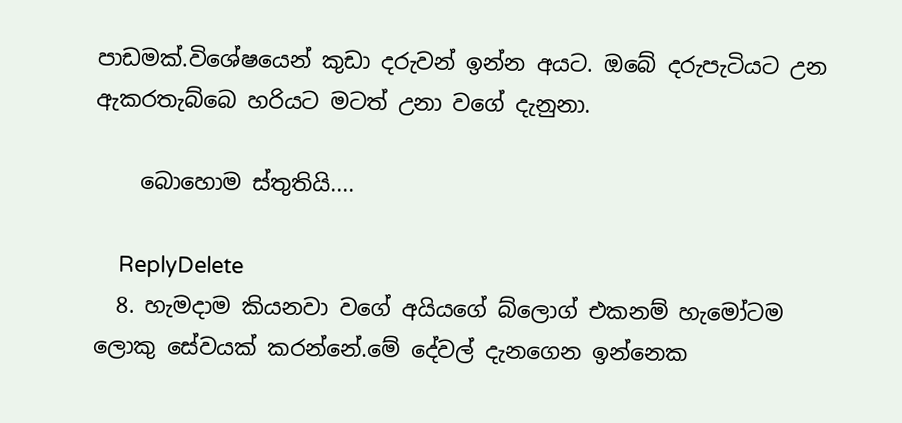පාඩමක්.විශේෂයෙන් කුඩා දරුවන් ඉන්න අයට. ඔබේ දරුපැටියට උන ඇකරතැබ්බෙ හරියට මටත් උනා වගේ දැනුනා.

    බොහොම ස්තුතියි....

    ReplyDelete
  8. හැමදාම කියනවා වගේ අයියගේ බ්ලොග් එකනම් හැමෝටම ලොකු සේවයක් කරන්නේ.මේ දේවල් දැනගෙන ඉන්නෙක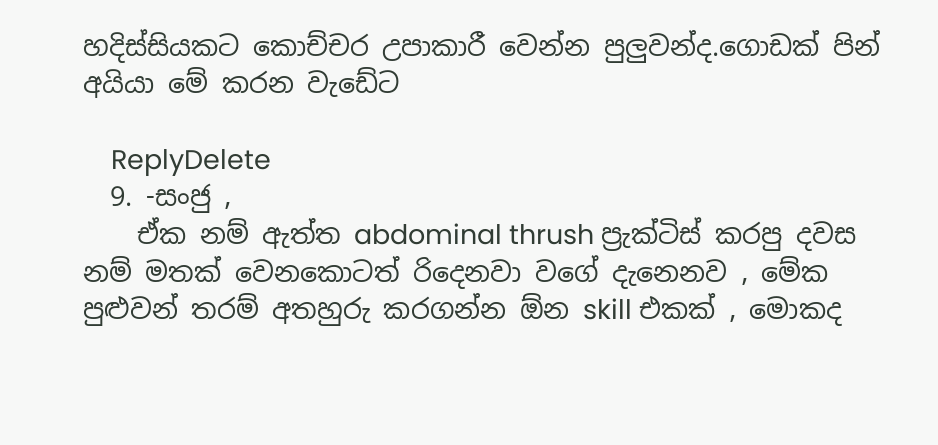හදිස්සියකට කොච්චර උපාකාරී වෙන්න පුලුවන්ද.ගොඩක් පින් අයියා මේ කරන වැඩේට

    ReplyDelete
  9. -සංජු ,
    ඒක නම් ඇත්ත abdominal thrush ප්‍රැක්ටිස් කරපු දවස නම් මතක් වෙනකොටත් රිදෙනවා වගේ දැනෙනව , මේක පුළුවන් තරම් අතහුරු කරගන්න ඕන skill එකක් , මොකද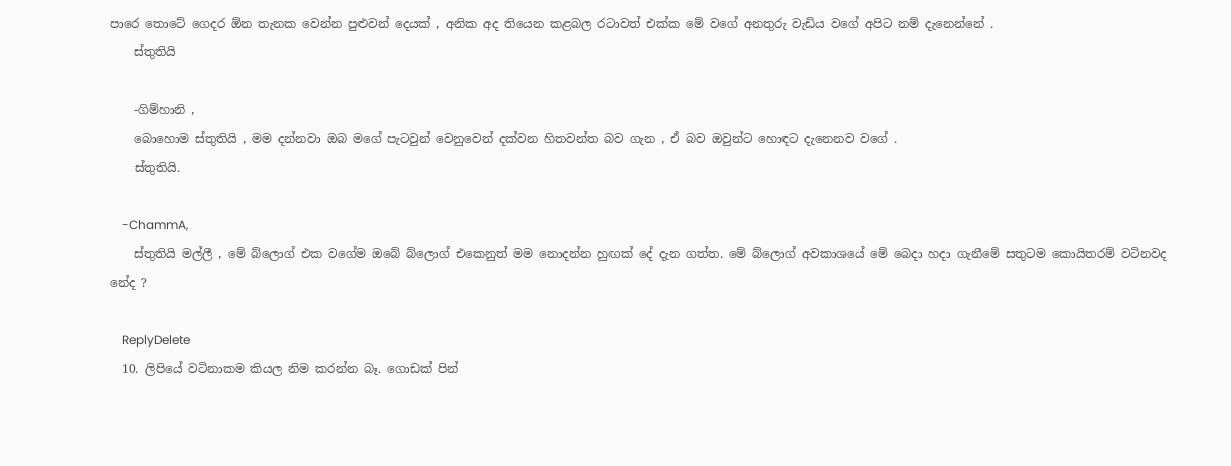පාරෙ තොටේ ගෙදර ඕන තැනක වෙන්න පුළුවන් දෙයක් , අනික අද තියෙන කළබල රටාවත් එක්ක මේ වගේ අනතුරු වැඩිය වගේ අපිට නම් දැනෙන්නේ .
    ස්තුතියි

    -ගිම්හානි ,
    බොහොම ස්තුතියි , මම දන්නවා ඔබ මගේ පැටවුන් වෙනුවෙන් දක්වන හිතවන්ත බව ගැන , ඒ බව ඔවුන්ට හොඳට දැනෙනව වගේ .
    ස්තුතියි.

    -ChammA,
    ස්තුතියි මල්ලී , මේ බ්ලොග් එක වගේම ඔබේ බ්ලොග් එකෙනුත් මම නොදන්න හුඟක් දේ දැන ගත්ත. මේ බ්ලොග් අවකාශයේ මේ බෙදා හදා ගැනීමේ සතුටම කොයිතරම් වටිනවද නේද ?

    ReplyDelete
  10. ලිපියේ වටිනාකම කියල නිම කරන්න බෑ. ගොඩක් පින්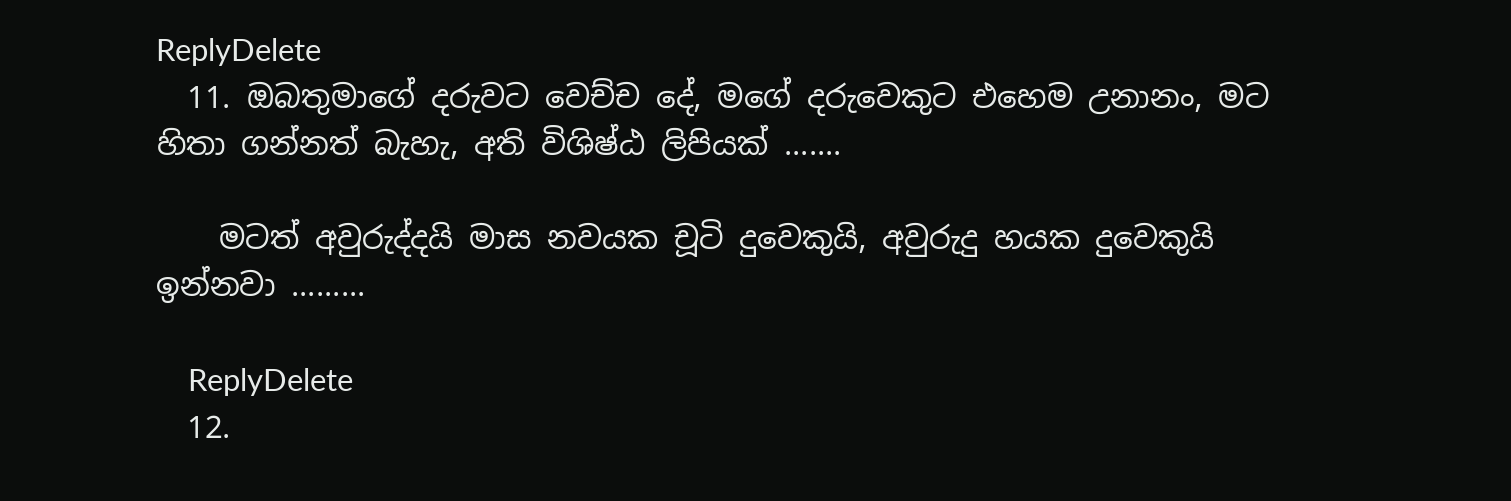ReplyDelete
  11. ඔබතුමාගේ දරුවට වෙච්ච දේ, මගේ දරුවෙකුට එහෙම උනානං, මට හිතා ගන්නත් බැහැ, අති විශිෂ්ඨ ලිපියක් .......

    මටත් අවුරුද්දයි මාස නවයක චූටි දුවෙකුයි, අවුරුදු හයක දුවෙකුයි ඉන්නවා .........

    ReplyDelete
  12.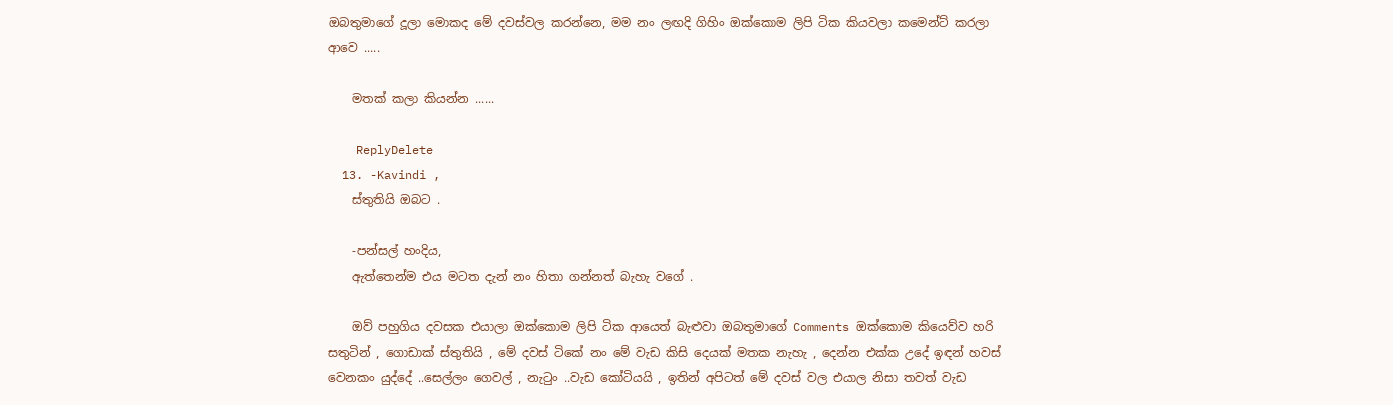ඔබතුමාගේ දූලා මොකද මේ දවස්වල කරන්නෙ, මම නං ලඟදි ගිහිං ඔක්කොම ලිපි ටික කියවලා කමෙන්ට් කරලා ආවෙ .....

    මතක් කලා කියන්න ......

    ReplyDelete
  13. -Kavindi ,
    ස්තුතියි ඔබට .

    -පන්සල් හංදිය,
    ඇත්තෙන්ම එය මටත දැන් නං හිතා ගන්නත් බැහැ වගේ .

    ඔව් පහුගිය දවසක එයාලා ඔක්කොම ලිපි ටික ආයෙත් බැළුවා ඔබතුමාගේ Comments ඔක්කොම කියෙව්ව හරි සතුටින් , ගොඩාක් ස්තුතියි , මේ දවස් ටිකේ නං මේ වැඩ කිසි දෙයක් මතක නැහැ , දෙන්න එක්ක උදේ ඉඳන් හවස් වෙනකං යුද්දේ ..සෙල්ලං ගෙවල් , නැටුං ..වැඩ කෝටියයි , ඉතින් අපිටත් මේ දවස් වල එයාල නිසා තවත් වැඩ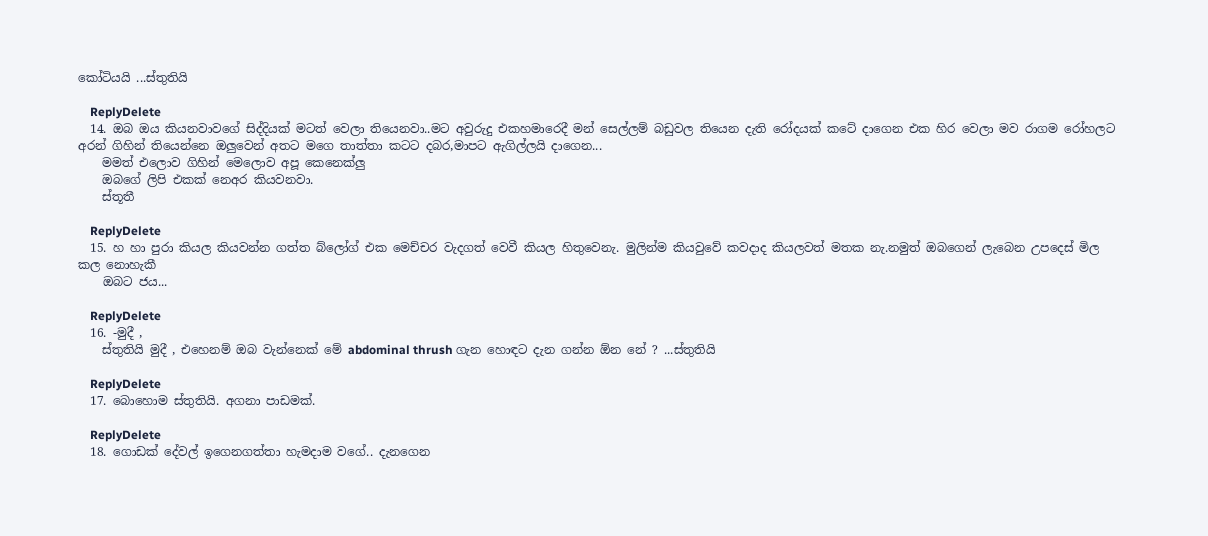කෝටියයි ...ස්තුතියි

    ReplyDelete
  14. ඔබ ඔය කියනවාවගේ සිද්දියක්‌ මටත් වෙලා තියෙනවා..මට අවුරුදු එකහමාරෙදී මන් සෙල්ලම් බඩුවල තියෙන දැති රෝදයක්‌ කටේ දාගෙන එක හිර වෙලා මව රාගම රෝහලට අරන් ගිහින් තියෙන්නෙ ඔලුවෙන් අතට මගෙ තාත්තා කටට දබර,මාපට ඇගිල්ලයි දාගෙන...
    මමත් එලොව ගිහින් මෙලොව අපූ කෙනෙක්‌ලු
    ඔබගේ ලිපි එකක්‌ නෙඅර කියවනවා.
    ස්‌තූතී

    ReplyDelete
  15. හ හා පුරා කියල කියවන්න ගත්ත බ්ලෝග් එක මෙච්චර වැදගත් වෙවී කියල හිතුවෙනැ. මුලින්ම කියවුවේ කවදාද කියලවත් මතක නැ.නමුත් ඔබගෙන් ලැබෙන උපදෙස්‌ මිල කල නොහැකී
    ඔබට ජය...

    ReplyDelete
  16. -මුදී ,
    ස්තුතියි මුදී , එහෙනම් ඔබ වැන්නෙක් මේ abdominal thrush ගැන හොඳට දැන ගන්න ඕන නේ ? ...ස්තුතියි

    ReplyDelete
  17. බොහොම ස්තුතියි. අගනා පාඩමක්.

    ReplyDelete
  18. ගොඩක් දේවල් ඉගෙනගත්තා හැමදාම වගේ.. දැනගෙන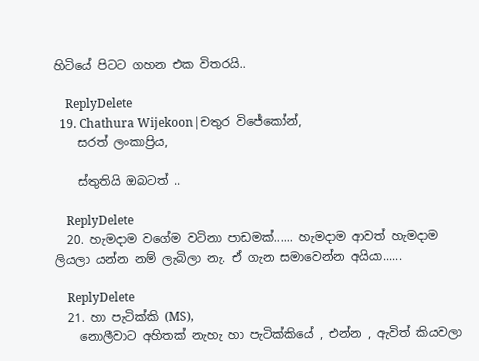හිටියේ පිටට ගහන එක විතරයි..

    ReplyDelete
  19. Chathura Wijekoon|චතුර විජේකෝන්,
    සරත් ලංකාප්‍රිය,

    ස්තුතියි ඔබටත් ..

    ReplyDelete
  20. හැමදාම වගේම වටිනා පාඩමක්...... හැමදාම ආවත් හැමදාම ලියලා යන්න නම් ලැබිලා නැ. ඒ ගැන සමාවෙන්න අයියා......

    ReplyDelete
  21. හා පැටික්කි (MS),
    නොලීවාට අහිතක් නැහැ හා පැටික්කියේ , එන්න , ඇවිත් කියවලා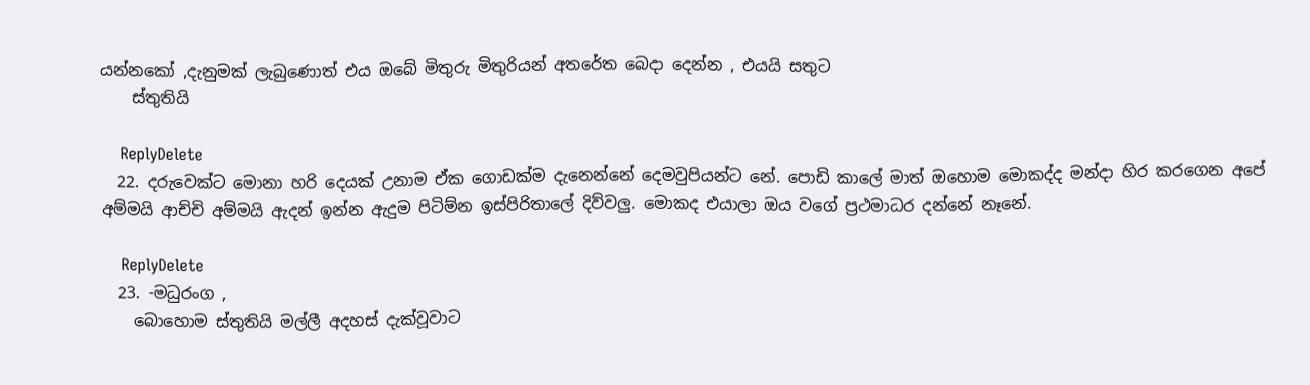යන්නකෝ ,දැනුමක් ලැබුණොත් එය ඔබේ මිතුරු මිතුරියන් අතරේත බෙදා දෙන්න , එයයි සතුට
    ස්තුතියි

    ReplyDelete
  22. දරුවෙක්ට මොනා හරි දෙයක් උනාම ඒක ගොඩක්ම දැනෙන්නේ දෙමවුපියන්ට නේ. පොඩි කාලේ මාත් ඔහොම මොකද්ද මන්දා හිර කරගෙන අපේ අම්මයි ආච්චි අම්මයි ඇදන් ඉන්න ඇදුම පිටිම්න ඉස්පිරිතාලේ දිව්වලු. මොකද එයාලා ඔය වගේ ප්‍රථමාධර දන්නේ නෑනේ.

    ReplyDelete
  23. -මධුරංග ,
    බොහොම ස්තුතියි මල්ලී අදහස් දැක්වූවාට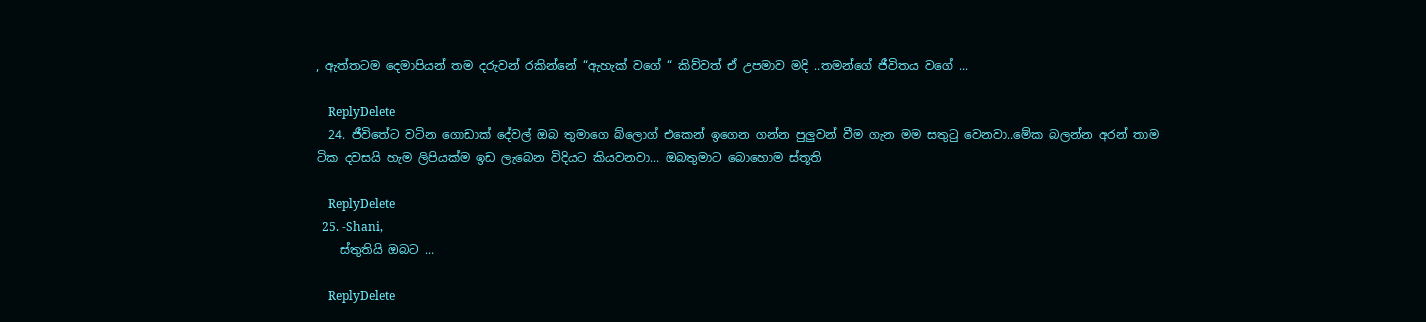, ඇත්තටම දෙමාපියන් තම දරුවන් රකින්නේ “ඇහැක් වගේ “ කිව්වත් ඒ උපමාව මදි ..තමන්ගේ ජීවිතය වගේ ...

    ReplyDelete
  24. ජීවිතේට වටින ගොඩාක් දේවල් ඔබ තුමාගෙ බ්ලොග් එකෙන් ඉගෙන ගන්න පුලුවන් වීම ගැන මම සතුටු වෙනවා..මේක බලන්න අරන් තාම ටික දවසයි හැම ලිපියක්ම ඉඩ ලැබෙන විදියට කියවනවා... ඔබතුමාට බොහොම ස්තූති

    ReplyDelete
  25. -Shani,
    ස්තුතියි ඔබට ...

    ReplyDelete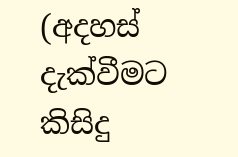(අදහස් දැක්වීමට කිසිදු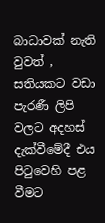බාධාවක් නැති වුවත් , සතියකට වඩා පැරණී ලිපි වලට අදහස් දැක්වීමේදී එය පිටුවෙහි පළ වීමට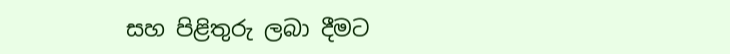සහ පිළිතුරු ලබා දීමට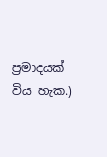ප්‍රමාදයක් විය හැක.)